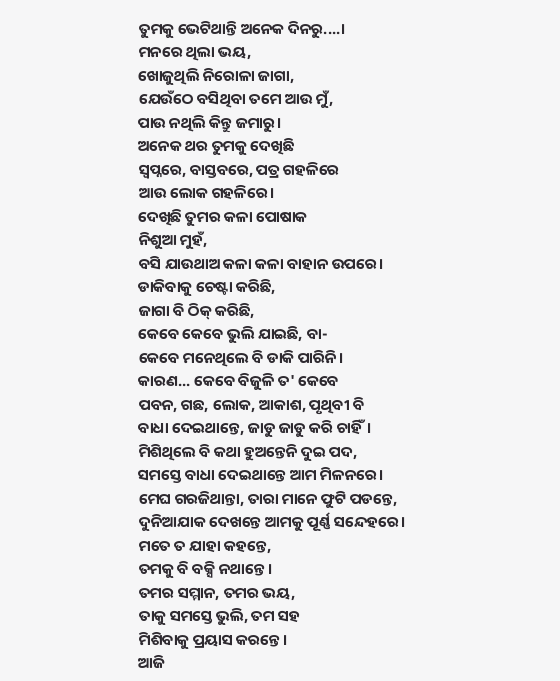ତୁମକୁ ଭେଟିଥାନ୍ତି ଅନେକ ଦିନରୁ....।
ମନରେ ଥିଲା ଭୟ,
ଖୋଜୁଥିଲି ନିରୋଳା ଜାଗା,
ଯେଉଁଠେ ବସିଥିବା ତମେ ଆଉ ମୁଁ,
ପାଉ ନଥିଲି କିନ୍ତୁ ଜମାରୁ।
ଅନେକ ଥର ତୁମକୁ ଦେଖିଛି
ସ୍ଵପ୍ନରେ, ବାସ୍ତବରେ, ପତ୍ର ଗହଳିରେ
ଆଉ ଲୋକ ଗହଳିରେ।
ଦେଖିଛି ତୁମର କଳା ପୋଷାକ
ନିଶୁଆ ମୁହଁ,
ବସି ଯାଉଥାଅ କଳା କଳା ବାହାନ ଉପରେ।
ଡାକିବାକୁ ଚେଷ୍ଟା କରିଛି,
ଜାଗା ବି ଠିକ୍ କରିଛି,
କେବେ କେବେ ଭୁଲି ଯାଇଛି, ବା-
କେବେ ମନେଥିଲେ ବି ଡାକି ପାରିନି।
କାରଣ... କେବେ ବିଜୁଳି ତ' କେବେ
ପବନ, ଗଛ, ଲୋକ, ଆକାଶ, ପୃଥିବୀ ବି
ବାଧା ଦେଇଥାନ୍ତେ, ଜାଡୁ ଜାଡୁ କରି ଚାହିଁ।
ମିଶିଥିଲେ ବି କଥା ହୁଅନ୍ତେନି ଦୁଇ ପଦ,
ସମସ୍ତେ ବାଧା ଦେଇଥାନ୍ତେ ଆମ ମିଳନରେ।
ମେଘ ଗରଜିଥାନ୍ତା, ତାରା ମାନେ ଫୁଟି ପଡନ୍ତେ,
ଦୁନିଆଯାକ ଦେଖନ୍ତେ ଆମକୁ ପୂର୍ଣ୍ଣ ସନ୍ଦେହରେ।
ମତେ ତ ଯାହା କହନ୍ତେ,
ତମକୁ ବି ବକ୍ସି ନଥାନ୍ତେ।
ତମର ସମ୍ମାନ, ତମର ଭୟ,
ତାକୁ ସମସ୍ତେ ଭୁଲି, ତମ ସହ
ମିଶିବାକୁ ପ୍ରୟାସ କରନ୍ତେ।
ଆଜି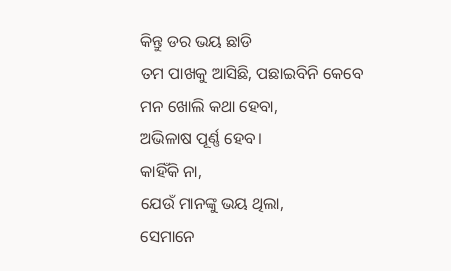କିନ୍ତୁ ଡର ଭୟ ଛାଡି
ତମ ପାଖକୁ ଆସିଛି, ପଛାଇବିନି କେବେ
ମନ ଖୋଲି କଥା ହେବା,
ଅଭିଳାଷ ପୂର୍ଣ୍ଣ ହେବ।
କାହିଁକି ନା,
ଯେଉଁ ମାନଙ୍କୁ ଭୟ ଥିଲା,
ସେମାନେ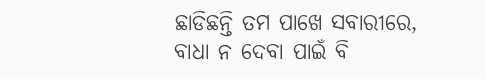ଛାଡିଛନ୍ତି ତମ ପାଖେ ସବାରୀରେ,
ବାଧା ନ ଦେବା ପାଇଁ ବି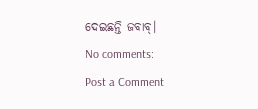ଦେଇଛନ୍ତି ଜବାବ୍।
No comments:
Post a Comment